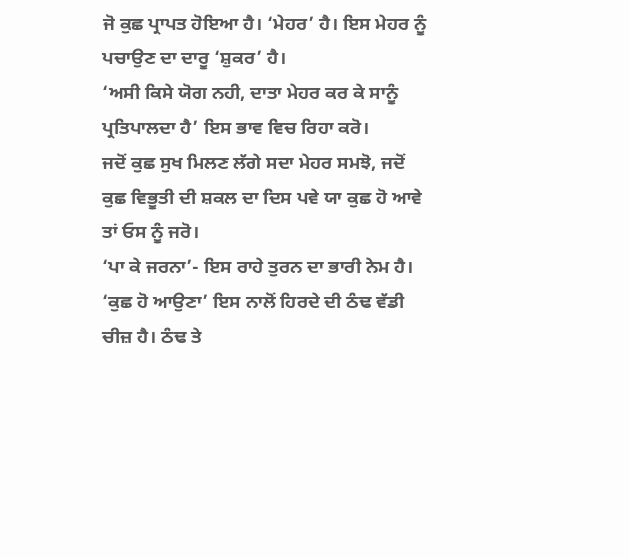ਜੋ ਕੁਛ ਪ੍ਰਾਪਤ ਹੋਇਆ ਹੈ। ‘ਮੇਹਰ’ ਹੈ। ਇਸ ਮੇਹਰ ਨੂੰ ਪਚਾਉਣ ਦਾ ਦਾਰੂ ‘ਸ਼ੁਕਰ’ ਹੈ।
‘ਅਸੀ ਕਿਸੇ ਯੋਗ ਨਹੀ, ਦਾਤਾ ਮੇਹਰ ਕਰ ਕੇ ਸਾਨੂੰ ਪ੍ਰਤਿਪਾਲਦਾ ਹੈ’ ਇਸ ਭਾਵ ਵਿਚ ਰਿਹਾ ਕਰੋ।
ਜਦੋਂ ਕੁਛ ਸੁਖ ਮਿਲਣ ਲੱਗੇ ਸਦਾ ਮੇਹਰ ਸਮਝੋ, ਜਦੋਂ ਕੁਛ ਵਿਭੂਤੀ ਦੀ ਸ਼ਕਲ ਦਾ ਦਿਸ ਪਵੇ ਯਾ ਕੁਛ ਹੋ ਆਵੇ ਤਾਂ ਓਸ ਨੂੰ ਜਰੋ।
‘ਪਾ ਕੇ ਜਰਨਾ’- ਇਸ ਰਾਹੇ ਤੁਰਨ ਦਾ ਭਾਰੀ ਨੇਮ ਹੈ।
‘ਕੁਛ ਹੋ ਆਉਣਾ’ ਇਸ ਨਾਲੋਂ ਹਿਰਦੇ ਦੀ ਠੰਢ ਵੱਡੀ ਚੀਜ਼ ਹੈ। ਠੰਢ ਤੇ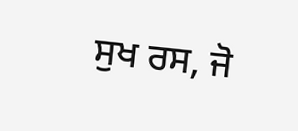ਸੁਖ ਰਸ, ਜੋ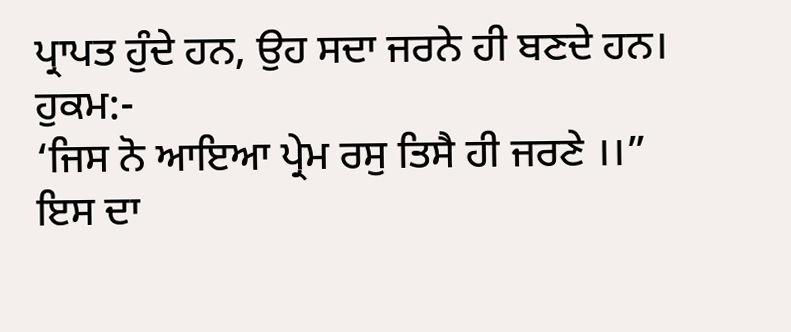ਪ੍ਰਾਪਤ ਹੁੰਦੇ ਹਨ, ਉਹ ਸਦਾ ਜਰਨੇ ਹੀ ਬਣਦੇ ਹਨ। ਹੁਕਮ:-
‘ਜਿਸ ਨੋ ਆਇਆ ਪ੍ਰੇਮ ਰਸੁ ਤਿਸੈ ਹੀ ਜਰਣੇ ।।”
ਇਸ ਦਾ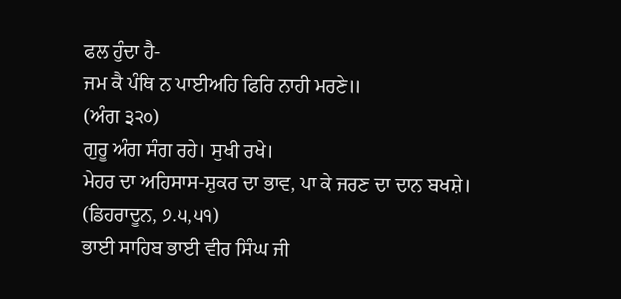ਫਲ ਹੁੰਦਾ ਹੈ-
ਜਮ ਕੈ ਪੰਥਿ ਨ ਪਾਈਅਹਿ ਫਿਰਿ ਨਾਹੀ ਮਰਣੇ॥
(ਅੰਗ ੩੨੦)
ਗੁਰੂ ਅੰਗ ਸੰਗ ਰਹੇ। ਸੁਖੀ ਰਖੇ।
ਮੇਹਰ ਦਾ ਅਹਿਸਾਸ-ਸ਼ੁਕਰ ਦਾ ਭਾਵ, ਪਾ ਕੇ ਜਰਣ ਦਾ ਦਾਨ ਬਖਸ਼ੇ। (ਡਿਹਰਾਦੂਨ, ੭.੫,੫੧)
ਭਾਈ ਸਾਹਿਬ ਭਾਈ ਵੀਰ ਸਿੰਘ ਜੀ